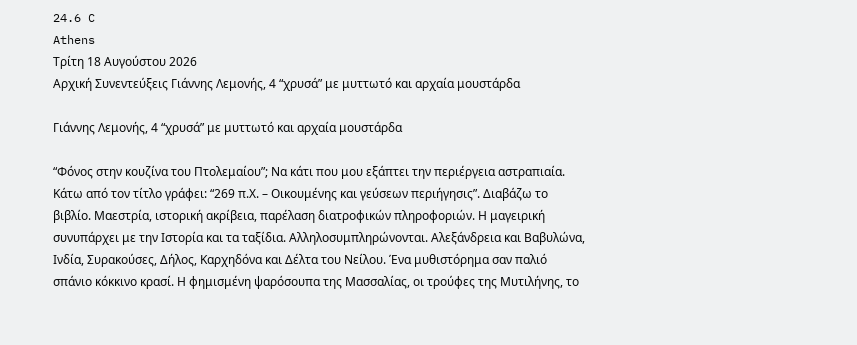24.6 C
Athens
Τρίτη 18 Αυγούστου 2026
Αρχική Συνεντεύξεις Γιάννης Λεμονής, 4 “χρυσά” με μυττωτό και αρχαία μουστάρδα

Γιάννης Λεμονής, 4 “χρυσά” με μυττωτό και αρχαία μουστάρδα

“Φόνος στην κουζίνα του Πτολεμαίου”; Να κάτι που μου εξάπτει την περιέργεια αστραπιαία. Κάτω από τον τίτλο γράφει: “269 π.Χ. – Οικουμένης και γεύσεων περιήγησις”. Διαβάζω το βιβλίο. Μαεστρία, ιστορική ακρίβεια, παρέλαση διατροφικών πληροφοριών. Η μαγειρική συνυπάρχει με την Ιστορία και τα ταξίδια. Αλληλοσυμπληρώνονται. Αλεξάνδρεια και Βαβυλώνα, Ινδία, Συρακούσες, Δήλος, Καρχηδόνα και Δέλτα του Νείλου. Ένα μυθιστόρημα σαν παλιό σπάνιο κόκκινο κρασί. Η φημισμένη ψαρόσουπα της Μασσαλίας, οι τρούφες της Μυτιλήνης, το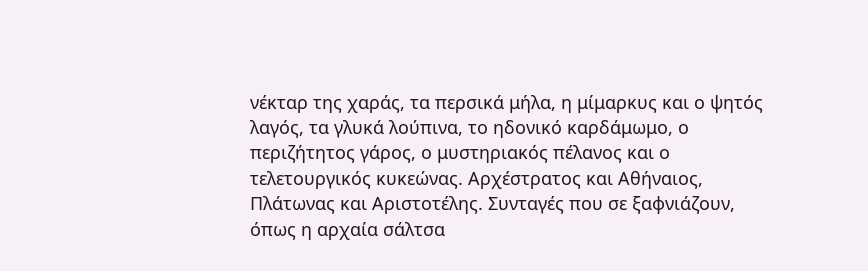νέκταρ της χαράς, τα περσικά μήλα, η μίμαρκυς και ο ψητός λαγός, τα γλυκά λούπινα, το ηδονικό καρδάμωμο, ο περιζήτητος γάρος, ο μυστηριακός πέλανος και ο τελετουργικός κυκεώνας. Aρχέστρατος και Αθήναιος, Πλάτωνας και Αριστοτέλης. Συνταγές που σε ξαφνιάζουν, όπως η αρχαία σάλτσα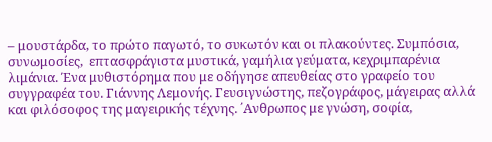– μουστάρδα, το πρώτο παγωτό, το συκωτόν και οι πλακούντες. Συμπόσια, συνωμοσίες,  επτασφράγιστα μυστικά, γαμήλια γεύματα, κεχριμπαρένια λιμάνια. Ένα μυθιστόρημα που με οδήγησε απευθείας στο γραφείο του συγγραφέα του. Γιάννης Λεμονής. Γευσιγνώστης, πεζογράφος, μάγειρας αλλά και φιλόσοφος της μαγειρικής τέχνης. ΄Ανθρωπος με γνώση, σοφία,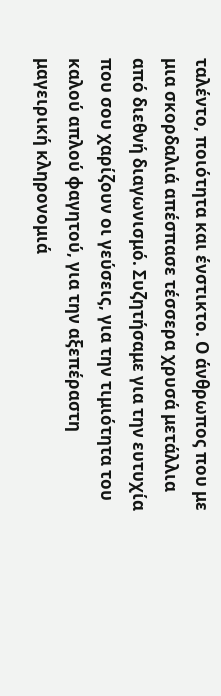ταλέντο, ποιότητα και ένστικτο. Ο άνθρωπος που με μια σκορδαλιά απέσπασε τέσσερα χρυσά μετάλλια από διεθνή διαγωνισμό. Συζητήσαμε για την ευτυχία που σου χαρίζουν οι γεύσεις, για την τιμιότητα του καλού απλού φαγητού, για την αξεπέραστη μαγειρική κληρονομιά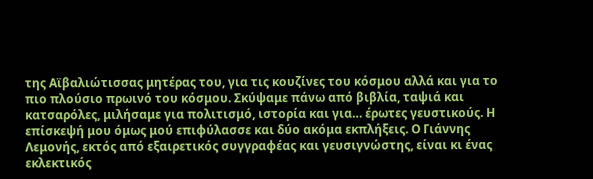της Αϊβαλιώτισσας μητέρας του, για τις κουζίνες του κόσμου αλλά και για το πιο πλούσιο πρωινό του κόσμου. Σκύψαμε πάνω από βιβλία, ταψιά και κατσαρόλες, μιλήσαμε για πολιτισμό, ιστορία και για… έρωτες γευστικούς. Η επίσκεψή μου όμως μού επιφύλασσε και δύο ακόμα εκπλήξεις. Ο Γιάννης Λεμονής, εκτός από εξαιρετικός συγγραφέας και γευσιγνώστης, είναι κι ένας εκλεκτικός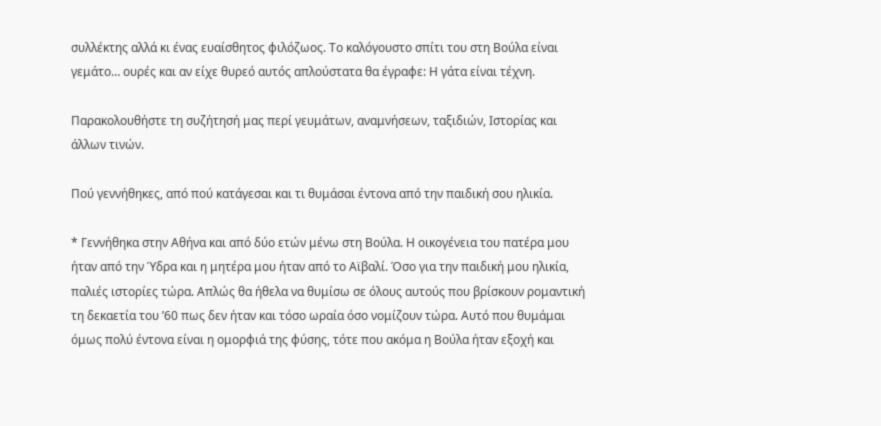συλλέκτης αλλά κι ένας ευαίσθητος φιλόζωος. Το καλόγουστο σπίτι του στη Βούλα είναι γεμάτο… ουρές και αν είχε θυρεό αυτός απλούστατα θα έγραφε: Η γάτα είναι τέχνη.

Παρακολουθήστε τη συζήτησή μας περί γευμάτων, αναμνήσεων, ταξιδιών, Ιστορίας και άλλων τινών.

Πού γεννήθηκες, από πού κατάγεσαι και τι θυμάσαι έντονα από την παιδική σου ηλικία.

* Γεννήθηκα στην Αθήνα και από δύο ετών μένω στη Βούλα. Η οικογένεια του πατέρα μου ήταν από την Ύδρα και η μητέρα μου ήταν από το Αϊβαλί. Όσο για την παιδική μου ηλικία, παλιές ιστορίες τώρα. Απλώς θα ήθελα να θυμίσω σε όλους αυτούς που βρίσκουν ρομαντική τη δεκαετία του ’60 πως δεν ήταν και τόσο ωραία όσο νομίζουν τώρα. Αυτό που θυμάμαι όμως πολύ έντονα είναι η ομορφιά της φύσης, τότε που ακόμα η Βούλα ήταν εξοχή και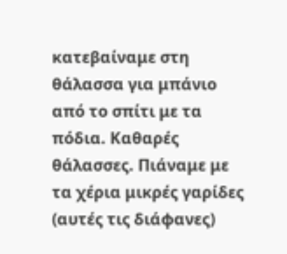κατεβαίναμε στη θάλασσα για μπάνιο από το σπίτι με τα πόδια. Καθαρές θάλασσες. Πιάναμε με τα χέρια μικρές γαρίδες (αυτές τις διάφανες)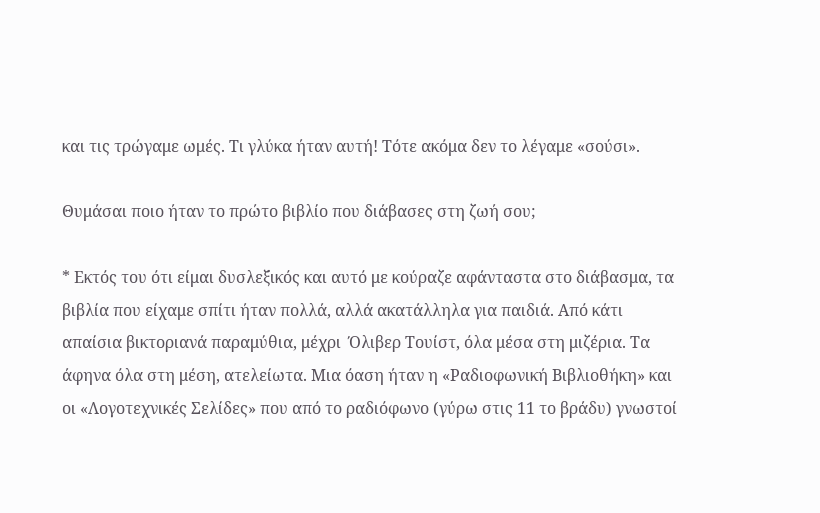και τις τρώγαμε ωμές. Τι γλύκα ήταν αυτή! Τότε ακόμα δεν το λέγαμε «σούσι».

Θυμάσαι ποιο ήταν το πρώτο βιβλίο που διάβασες στη ζωή σου;

* Εκτός του ότι είμαι δυσλεξικός και αυτό με κούραζε αφάνταστα στο διάβασμα, τα βιβλία που είχαμε σπίτι ήταν πολλά, αλλά ακατάλληλα για παιδιά. Από κάτι απαίσια βικτοριανά παραμύθια, μέχρι  Όλιβερ Τουίστ, όλα μέσα στη μιζέρια. Τα άφηνα όλα στη μέση, ατελείωτα. Μια όαση ήταν η «Ραδιοφωνική Βιβλιοθήκη» και οι «Λογοτεχνικές Σελίδες» που από το ραδιόφωνο (γύρω στις 11 το βράδυ) γνωστοί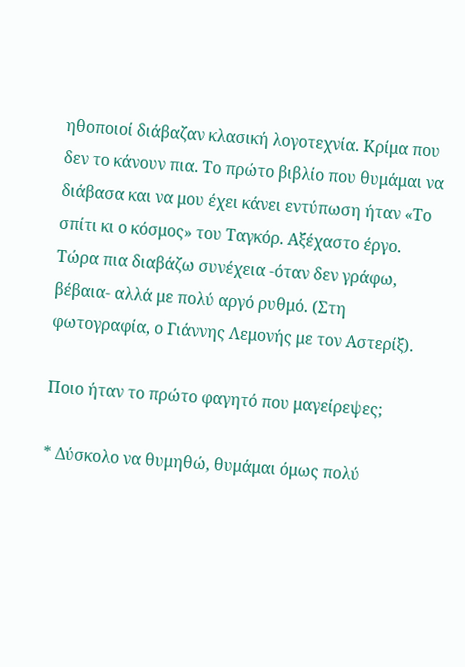ηθοποιοί διάβαζαν κλασική λογοτεχνία. Κρίμα που δεν το κάνουν πια. Το πρώτο βιβλίο που θυμάμαι να διάβασα και να μου έχει κάνει εντύπωση ήταν «Το σπίτι κι ο κόσμος» του Ταγκόρ. Αξέχαστο έργο. Τώρα πια διαβάζω συνέχεια -όταν δεν γράφω, βέβαια- αλλά με πολύ αργό ρυθμό. (Στη φωτογραφία, ο Γιάννης Λεμονής με τον Αστερίξ).

Ποιο ήταν το πρώτο φαγητό που μαγείρεψες;

* Δύσκολο να θυμηθώ, θυμάμαι όμως πολύ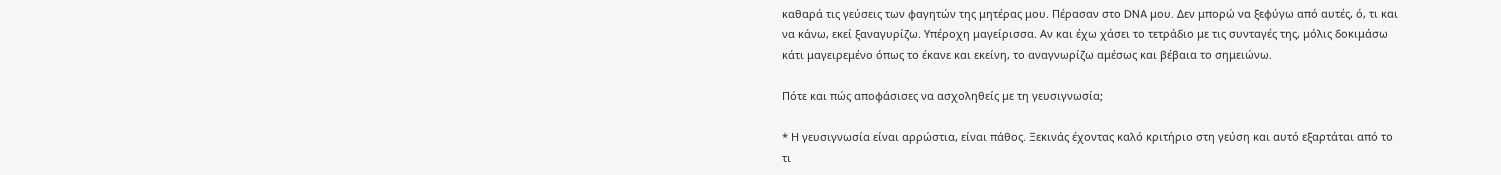καθαρά τις γεύσεις των φαγητών της μητέρας μου. Πέρασαν στο DNA μου. Δεν μπορώ να ξεφύγω από αυτές, ό, τι και να κάνω, εκεί ξαναγυρίζω. Υπέροχη μαγείρισσα. Αν και έχω χάσει το τετράδιο με τις συνταγές της, μόλις δοκιμάσω κάτι μαγειρεμένο όπως το έκανε και εκείνη, το αναγνωρίζω αμέσως και βέβαια το σημειώνω.

Πότε και πώς αποφάσισες να ασχοληθείς με τη γευσιγνωσία;

* Η γευσιγνωσία είναι αρρώστια, είναι πάθος. Ξεκινάς έχοντας καλό κριτήριο στη γεύση και αυτό εξαρτάται από το τι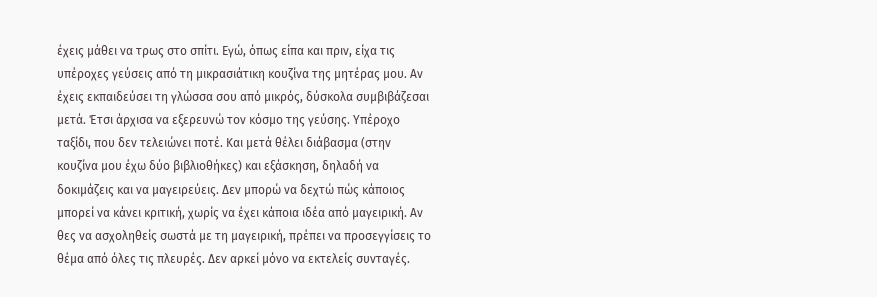έχεις μάθει να τρως στο σπίτι. Εγώ, όπως είπα και πριν, είχα τις υπέροχες γεύσεις από τη μικρασιάτικη κουζίνα της μητέρας μου. Αν έχεις εκπαιδεύσει τη γλώσσα σου από μικρός, δύσκολα συμβιβάζεσαι μετά. Έτσι άρχισα να εξερευνώ τον κόσμο της γεύσης. Υπέροχο ταξίδι, που δεν τελειώνει ποτέ. Και μετά θέλει διάβασμα (στην κουζίνα μου έχω δύο βιβλιοθήκες) και εξάσκηση, δηλαδή να δοκιμάζεις και να μαγειρεύεις. Δεν μπορώ να δεχτώ πώς κάποιος μπορεί να κάνει κριτική, χωρίς να έχει κάποια ιδέα από μαγειρική. Αν θες να ασχοληθείς σωστά με τη μαγειρική, πρέπει να προσεγγίσεις το θέμα από όλες τις πλευρές. Δεν αρκεί μόνο να εκτελείς συνταγές.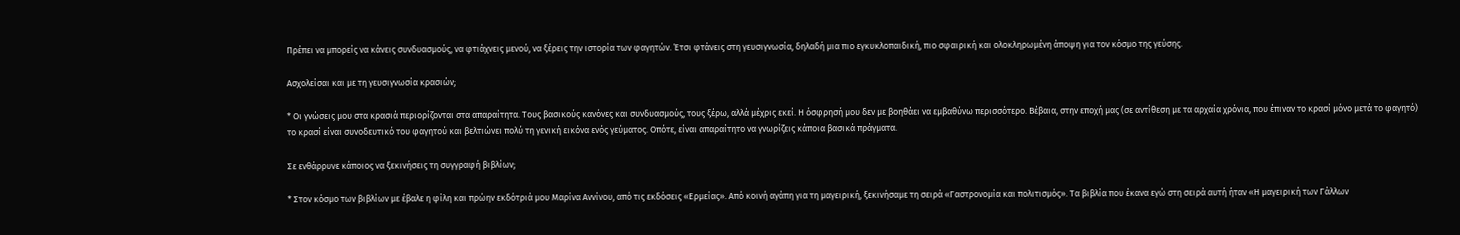Πρέπει να μπορείς να κάνεις συνδυασμούς, να φτιάχνεις μενού, να ξέρεις την ιστορία των φαγητών. Έτσι φτάνεις στη γευσιγνωσία, δηλαδή μια πιο εγκυκλοπαιδική, πιο σφαιρική και ολοκληρωμένη άποψη για τον κόσμο της γεύσης.

Ασχολείσαι και με τη γευσιγνωσία κρασιών;

* Οι γνώσεις μου στα κρασιά περιορίζονται στα απαραίτητα. Τους βασικούς κανόνες και συνδυασμούς, τους ξέρω, αλλά μέχρις εκεί. Η όσφρησή μου δεν με βοηθάει να εμβαθύνω περισσότερο. Βέβαια, στην εποχή μας (σε αντίθεση με τα αρχαία χρόνια, που έπιναν το κρασί μόνο μετά το φαγητό) το κρασί είναι συνοδευτικό του φαγητού και βελτιώνει πολύ τη γενική εικόνα ενός γεύματος. Οπότε, είναι απαραίτητο να γνωρίζεις κάποια βασικά πράγματα.

Σε ενθάρρυνε κάποιος να ξεκινήσεις τη συγγραφή βιβλίων;

* Στον κόσμο των βιβλίων με έβαλε η φίλη και πρώην εκδότριά μου Μαρίνα Αννίνου, από τις εκδόσεις «Ερμείας». Από κοινή αγάπη για τη μαγειρική, ξεκινήσαμε τη σειρά «Γαστρονομία και πολιτισμός». Τα βιβλία που έκανα εγώ στη σειρά αυτή ήταν «Η μαγειρική των Γάλλων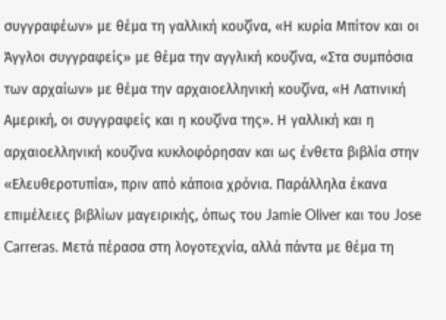συγγραφέων» με θέμα τη γαλλική κουζίνα, «Η κυρία Μπίτον και οι Άγγλοι συγγραφείς» με θέμα την αγγλική κουζίνα, «Στα συμπόσια των αρχαίων» με θέμα την αρχαιοελληνική κουζίνα, «Η Λατινική Αμερική, οι συγγραφείς και η κουζίνα της». Η γαλλική και η αρχαιοελληνική κουζίνα κυκλοφόρησαν και ως ένθετα βιβλία στην «Ελευθεροτυπία», πριν από κάποια χρόνια. Παράλληλα έκανα επιμέλειες βιβλίων μαγειρικής, όπως του Jamie Oliver και του Jose Carreras. Μετά πέρασα στη λογοτεχνία, αλλά πάντα με θέμα τη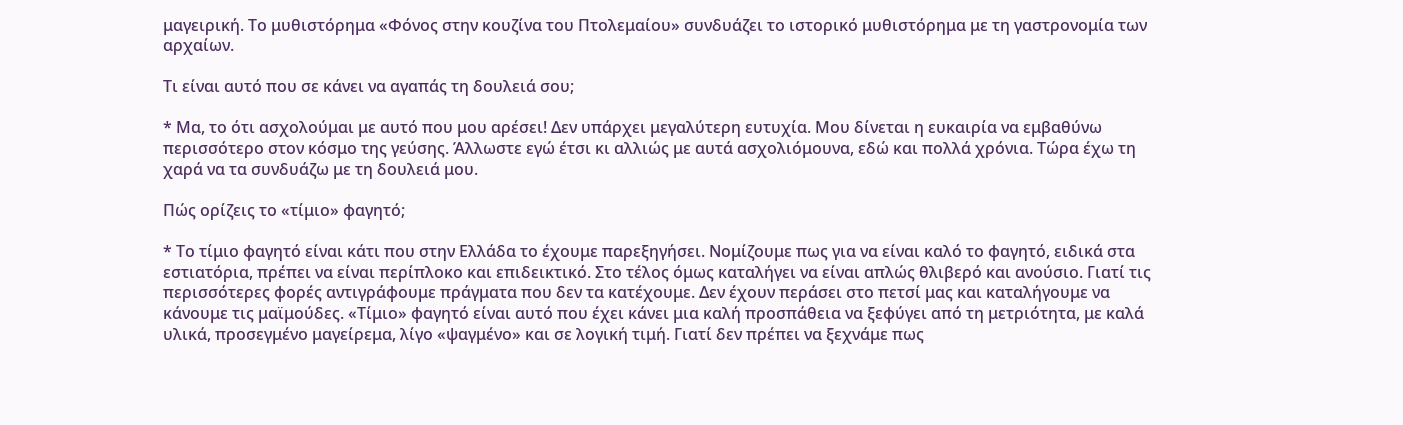μαγειρική. Το μυθιστόρημα «Φόνος στην κουζίνα του Πτολεμαίου» συνδυάζει το ιστορικό μυθιστόρημα με τη γαστρονομία των αρχαίων.

Τι είναι αυτό που σε κάνει να αγαπάς τη δουλειά σου;

* Μα, το ότι ασχολούμαι με αυτό που μου αρέσει! Δεν υπάρχει μεγαλύτερη ευτυχία. Μου δίνεται η ευκαιρία να εμβαθύνω περισσότερο στον κόσμο της γεύσης. Άλλωστε εγώ έτσι κι αλλιώς με αυτά ασχολιόμουνα, εδώ και πολλά χρόνια. Τώρα έχω τη χαρά να τα συνδυάζω με τη δουλειά μου.

Πώς ορίζεις το «τίμιο» φαγητό;

* Το τίμιο φαγητό είναι κάτι που στην Ελλάδα το έχουμε παρεξηγήσει. Νομίζουμε πως για να είναι καλό το φαγητό, ειδικά στα εστιατόρια, πρέπει να είναι περίπλοκο και επιδεικτικό. Στο τέλος όμως καταλήγει να είναι απλώς θλιβερό και ανούσιο. Γιατί τις περισσότερες φορές αντιγράφουμε πράγματα που δεν τα κατέχουμε. Δεν έχουν περάσει στο πετσί μας και καταλήγουμε να κάνουμε τις μαϊμούδες. «Τίμιο» φαγητό είναι αυτό που έχει κάνει μια καλή προσπάθεια να ξεφύγει από τη μετριότητα, με καλά υλικά, προσεγμένο μαγείρεμα, λίγο «ψαγμένο» και σε λογική τιμή. Γιατί δεν πρέπει να ξεχνάμε πως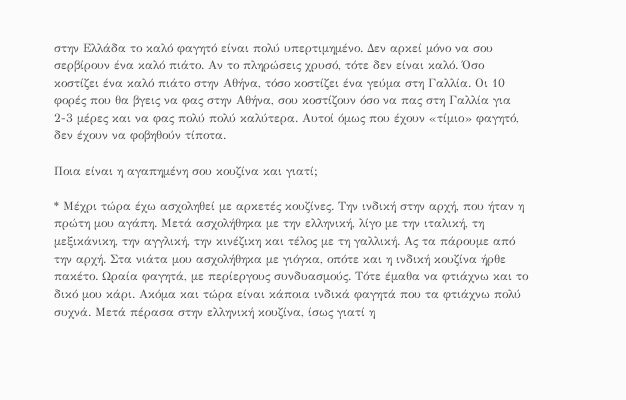στην Ελλάδα το καλό φαγητό είναι πολύ υπερτιμημένο. Δεν αρκεί μόνο να σου σερβίρουν ένα καλό πιάτο. Αν το πληρώσεις χρυσό, τότε δεν είναι καλό. Όσο κοστίζει ένα καλό πιάτο στην Αθήνα, τόσο κοστίζει ένα γεύμα στη Γαλλία. Οι 10 φορές που θα βγεις να φας στην Αθήνα, σου κοστίζουν όσο να πας στη Γαλλία για 2-3 μέρες και να φας πολύ πολύ καλύτερα. Αυτοί όμως που έχουν «τίμιο» φαγητό, δεν έχουν να φοβηθούν τίποτα.

Ποια είναι η αγαπημένη σου κουζίνα και γιατί;

* Μέχρι τώρα έχω ασχοληθεί με αρκετές κουζίνες. Την ινδική στην αρχή, που ήταν η πρώτη μου αγάπη. Μετά ασχολήθηκα με την ελληνική, λίγο με την ιταλική, τη μεξικάνικη, την αγγλική, την κινέζικη και τέλος με τη γαλλική. Ας τα πάρουμε από την αρχή. Στα νιάτα μου ασχολήθηκα με γιόγκα, οπότε και η ινδική κουζίνα ήρθε πακέτο. Ωραία φαγητά, με περίεργους συνδυασμούς. Τότε έμαθα να φτιάχνω και το δικό μου κάρι. Ακόμα και τώρα είναι κάποια ινδικά φαγητά που τα φτιάχνω πολύ συχνά. Μετά πέρασα στην ελληνική κουζίνα, ίσως γιατί η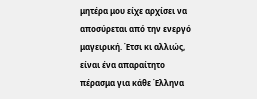μητέρα μου είχε αρχίσει να αποσύρεται από την ενεργό μαγειρική. Έτσι κι αλλιώς, είναι ένα απαραίτητο πέρασμα για κάθε Έλληνα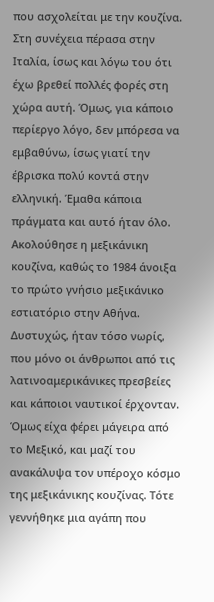που ασχολείται με την κουζίνα. Στη συνέχεια πέρασα στην Ιταλία, ίσως και λόγω του ότι έχω βρεθεί πολλές φορές στη χώρα αυτή. Όμως, για κάποιο περίεργο λόγο, δεν μπόρεσα να εμβαθύνω, ίσως γιατί την έβρισκα πολύ κοντά στην ελληνική. Έμαθα κάποια πράγματα και αυτό ήταν όλο. Ακολούθησε η μεξικάνικη κουζίνα, καθώς το 1984 άνοιξα το πρώτο γνήσιο μεξικάνικο εστιατόριο στην Αθήνα. Δυστυχώς, ήταν τόσο νωρίς, που μόνο οι άνθρωποι από τις λατινοαμερικάνικες πρεσβείες και κάποιοι ναυτικοί έρχονταν. Όμως είχα φέρει μάγειρα από το Μεξικό, και μαζί του ανακάλυψα τον υπέροχο κόσμο της μεξικάνικης κουζίνας. Τότε γεννήθηκε μια αγάπη που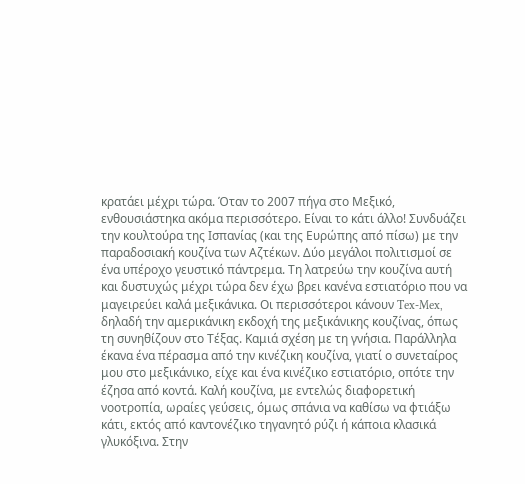κρατάει μέχρι τώρα. Όταν το 2007 πήγα στο Μεξικό, ενθουσιάστηκα ακόμα περισσότερο. Είναι το κάτι άλλο! Συνδυάζει την κουλτούρα της Ισπανίας (και της Ευρώπης από πίσω) με την παραδοσιακή κουζίνα των Αζτέκων. Δύο μεγάλοι πολιτισμοί σε ένα υπέροχο γευστικό πάντρεμα. Τη λατρεύω την κουζίνα αυτή και δυστυχώς μέχρι τώρα δεν έχω βρει κανένα εστιατόριο που να μαγειρεύει καλά μεξικάνικα. Οι περισσότεροι κάνουν Tex-Mex, δηλαδή την αμερικάνικη εκδοχή της μεξικάνικης κουζίνας, όπως τη συνηθίζουν στο Τέξας. Καμιά σχέση με τη γνήσια. Παράλληλα έκανα ένα πέρασμα από την κινέζικη κουζίνα, γιατί ο συνεταίρος μου στο μεξικάνικο, είχε και ένα κινέζικο εστιατόριο, οπότε την έζησα από κοντά. Καλή κουζίνα, με εντελώς διαφορετική νοοτροπία, ωραίες γεύσεις, όμως σπάνια να καθίσω να φτιάξω κάτι, εκτός από καντονέζικο τηγανητό ρύζι ή κάποια κλασικά γλυκόξινα. Στην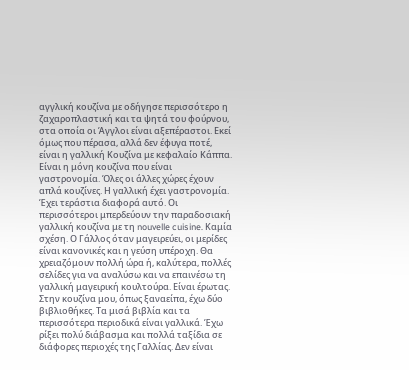αγγλική κουζίνα με οδήγησε περισσότερο η ζαχαροπλαστική και τα ψητά του φούρνου, στα οποία οι Άγγλοι είναι αξεπέραστοι. Εκεί όμως που πέρασα, αλλά δεν έφυγα ποτέ, είναι η γαλλική Κουζίνα με κεφαλαίο Κάππα. Είναι η μόνη κουζίνα που είναι γαστρονομία. Όλες οι άλλες χώρες έχουν απλά κουζίνες. Η γαλλική έχει γαστρονομία. Έχει τεράστια διαφορά αυτό. Οι περισσότεροι μπερδεύουν την παραδοσιακή γαλλική κουζίνα με τη nouvelle cuisine. Καμία σχέση. Ο Γάλλος όταν μαγειρεύει, οι μερίδες είναι κανονικές και η γεύση υπέροχη. Θα χρειαζόμουν πολλή ώρα ή, καλύτερα, πολλές σελίδες για να αναλύσω και να επαινέσω τη γαλλική μαγειρική κουλτούρα. Είναι έρωτας. Στην κουζίνα μου, όπως ξαναείπα, έχω δύο βιβλιοθήκες. Τα μισά βιβλία και τα περισσότερα περιοδικά είναι γαλλικά. Έχω ρίξει πολύ διάβασμα και πολλά ταξίδια σε διάφορες περιοχές της Γαλλίας. Δεν είναι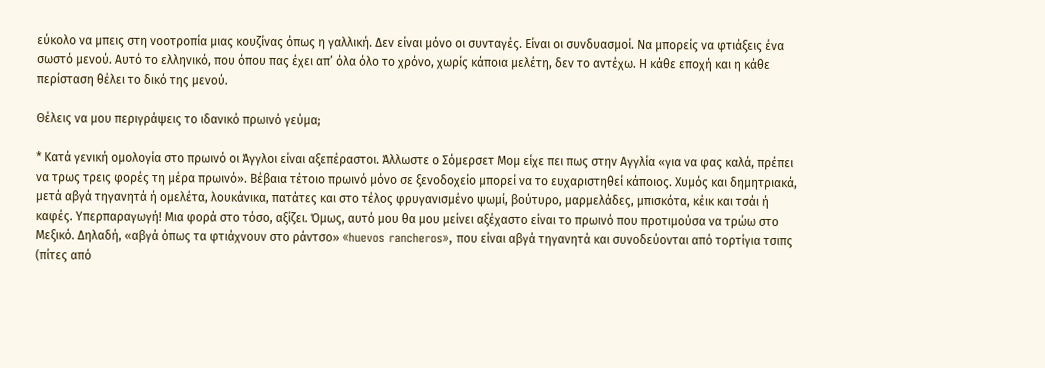εύκολο να μπεις στη νοοτροπία μιας κουζίνας όπως η γαλλική. Δεν είναι μόνο οι συνταγές. Είναι οι συνδυασμοί. Να μπορείς να φτιάξεις ένα σωστό μενού. Αυτό το ελληνικό, που όπου πας έχει απ’ όλα όλο το χρόνο, χωρίς κάποια μελέτη, δεν το αντέχω. Η κάθε εποχή και η κάθε περίσταση θέλει το δικό της μενού.

Θέλεις να μου περιγράψεις το ιδανικό πρωινό γεύμα;

* Κατά γενική ομολογία στο πρωινό οι Άγγλοι είναι αξεπέραστοι. Άλλωστε ο Σόμερσετ Μομ είχε πει πως στην Αγγλία «για να φας καλά, πρέπει να τρως τρεις φορές τη μέρα πρωινό». Βέβαια τέτοιο πρωινό μόνο σε ξενοδοχείο μπορεί να το ευχαριστηθεί κάποιος. Χυμός και δημητριακά, μετά αβγά τηγανητά ή ομελέτα, λουκάνικα, πατάτες και στο τέλος φρυγανισμένο ψωμί, βούτυρο, μαρμελάδες, μπισκότα, κέικ και τσάι ή καφές. Υπερπαραγωγή! Μια φορά στο τόσο, αξίζει. Όμως, αυτό μου θα μου μείνει αξέχαστο είναι το πρωινό που προτιμούσα να τρώω στο Μεξικό. Δηλαδή, «αβγά όπως τα φτιάχνουν στο ράντσο» «huevos rancheros», που είναι αβγά τηγανητά και συνοδεύονται από τορτίγια τσιπς (πίτες από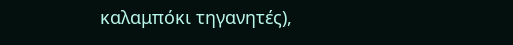καλαμπόκι τηγανητές),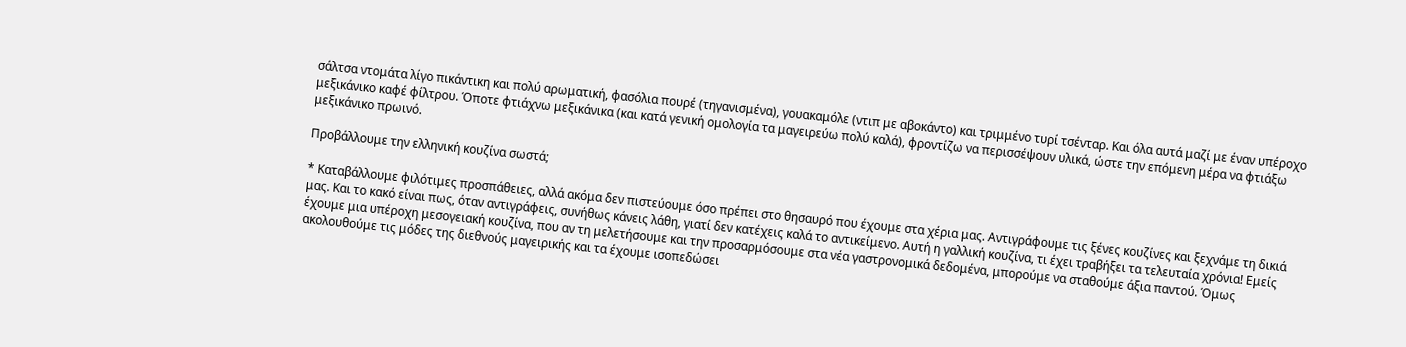σάλτσα ντομάτα λίγο πικάντικη και πολύ αρωματική, φασόλια πουρέ (τηγανισμένα), γουακαμόλε (ντιπ με αβοκάντο) και τριμμένο τυρί τσένταρ. Και όλα αυτά μαζί με έναν υπέροχο μεξικάνικο καφέ φίλτρου. Όποτε φτιάχνω μεξικάνικα (και κατά γενική ομολογία τα μαγειρεύω πολύ καλά), φροντίζω να περισσέψουν υλικά, ώστε την επόμενη μέρα να φτιάξω μεξικάνικο πρωινό.

Προβάλλουμε την ελληνική κουζίνα σωστά;

* Καταβάλλουμε φιλότιμες προσπάθειες, αλλά ακόμα δεν πιστεύουμε όσο πρέπει στο θησαυρό που έχουμε στα χέρια μας. Αντιγράφουμε τις ξένες κουζίνες και ξεχνάμε τη δικιά μας. Και το κακό είναι πως, όταν αντιγράφεις, συνήθως κάνεις λάθη, γιατί δεν κατέχεις καλά το αντικείμενο. Αυτή η γαλλική κουζίνα, τι έχει τραβήξει τα τελευταία χρόνια! Εμείς έχουμε μια υπέροχη μεσογειακή κουζίνα, που αν τη μελετήσουμε και την προσαρμόσουμε στα νέα γαστρονομικά δεδομένα, μπορούμε να σταθούμε άξια παντού. Όμως ακολουθούμε τις μόδες της διεθνούς μαγειρικής και τα έχουμε ισοπεδώσει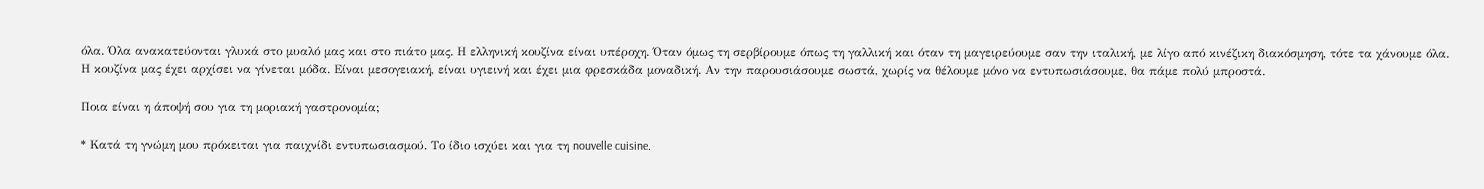όλα. Όλα ανακατεύονται γλυκά στο μυαλό μας και στο πιάτο μας. Η ελληνική κουζίνα είναι υπέροχη. Όταν όμως τη σερβίρουμε όπως τη γαλλική και όταν τη μαγειρεύουμε σαν την ιταλική, με λίγο από κινέζικη διακόσμηση, τότε τα χάνουμε όλα. Η κουζίνα μας έχει αρχίσει να γίνεται μόδα. Είναι μεσογειακή, είναι υγιεινή και έχει μια φρεσκάδα μοναδική. Αν την παρουσιάσουμε σωστά, χωρίς να θέλουμε μόνο να εντυπωσιάσουμε, θα πάμε πολύ μπροστά.

Ποια είναι η άποψή σου για τη μοριακή γαστρονομία;

* Κατά τη γνώμη μου πρόκειται για παιχνίδι εντυπωσιασμού. Το ίδιο ισχύει και για τη nouvelle cuisine.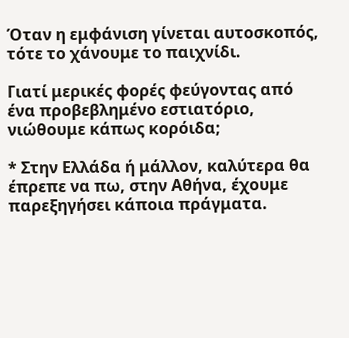Όταν η εμφάνιση γίνεται αυτοσκοπός, τότε το χάνουμε το παιχνίδι.

Γιατί μερικές φορές φεύγοντας από ένα προβεβλημένο εστιατόριο, νιώθουμε κάπως κορόιδα;

* Στην Ελλάδα ή μάλλον, καλύτερα θα έπρεπε να πω, στην Αθήνα, έχουμε παρεξηγήσει κάποια πράγματα.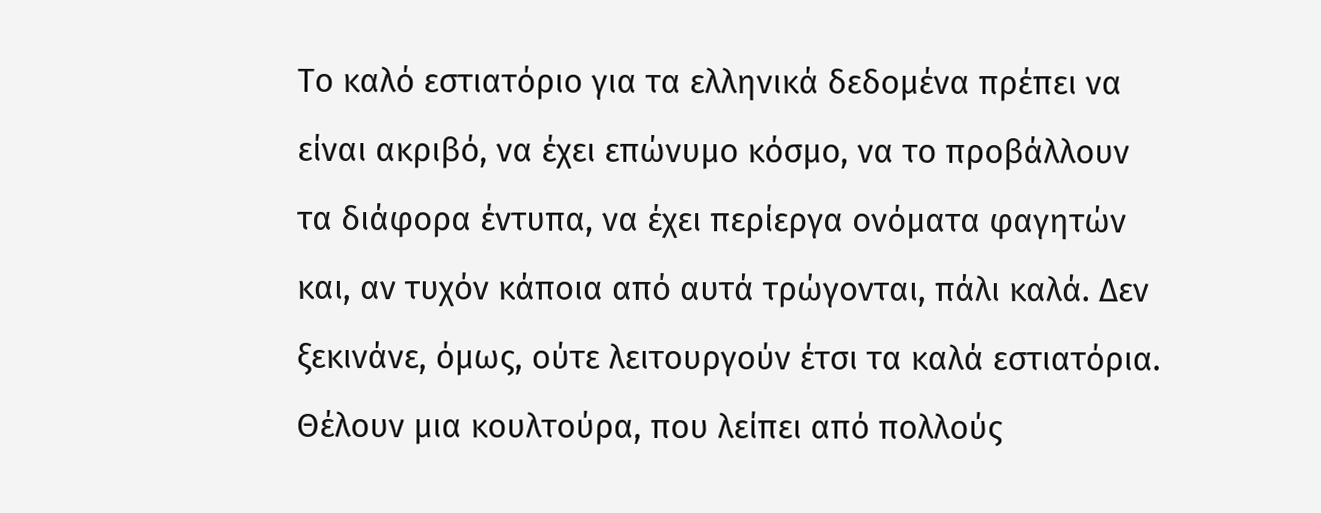Το καλό εστιατόριο για τα ελληνικά δεδομένα πρέπει να είναι ακριβό, να έχει επώνυμο κόσμο, να το προβάλλουν τα διάφορα έντυπα, να έχει περίεργα ονόματα φαγητών και, αν τυχόν κάποια από αυτά τρώγονται, πάλι καλά. Δεν ξεκινάνε, όμως, ούτε λειτουργούν έτσι τα καλά εστιατόρια. Θέλουν μια κουλτούρα, που λείπει από πολλούς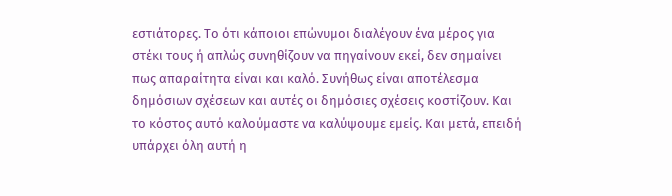εστιάτορες. Το ότι κάποιοι επώνυμοι διαλέγουν ένα μέρος για στέκι τους ή απλώς συνηθίζουν να πηγαίνουν εκεί, δεν σημαίνει πως απαραίτητα είναι και καλό. Συνήθως είναι αποτέλεσμα δημόσιων σχέσεων και αυτές οι δημόσιες σχέσεις κοστίζουν. Και το κόστος αυτό καλούμαστε να καλύψουμε εμείς. Και μετά, επειδή υπάρχει όλη αυτή η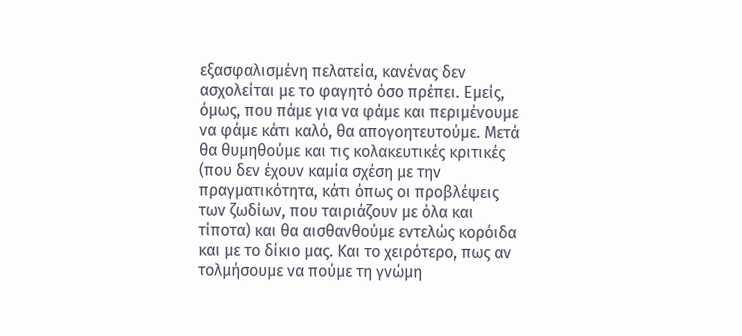εξασφαλισμένη πελατεία, κανένας δεν ασχολείται με το φαγητό όσο πρέπει. Εμείς, όμως, που πάμε για να φάμε και περιμένουμε να φάμε κάτι καλό, θα απογοητευτούμε. Μετά θα θυμηθούμε και τις κολακευτικές κριτικές (που δεν έχουν καμία σχέση με την πραγματικότητα, κάτι όπως οι προβλέψεις των ζωδίων, που ταιριάζουν με όλα και τίποτα) και θα αισθανθούμε εντελώς κορόιδα και με το δίκιο μας. Και το χειρότερο, πως αν τολμήσουμε να πούμε τη γνώμη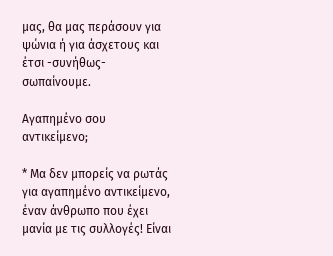μας, θα μας περάσουν για ψώνια ή για άσχετους και έτσι -συνήθως- σωπαίνουμε.

Αγαπημένο σου αντικείμενο;

* Μα δεν μπορείς να ρωτάς για αγαπημένο αντικείμενο, έναν άνθρωπο που έχει μανία με τις συλλογές! Είναι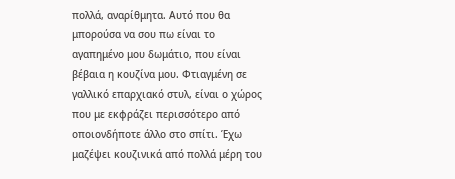πολλά, αναρίθμητα. Αυτό που θα μπορούσα να σου πω είναι το αγαπημένο μου δωμάτιο, που είναι βέβαια η κουζίνα μου. Φτιαγμένη σε γαλλικό επαρχιακό στυλ, είναι ο χώρος που με εκφράζει περισσότερο από οποιονδήποτε άλλο στο σπίτι. Έχω μαζέψει κουζινικά από πολλά μέρη του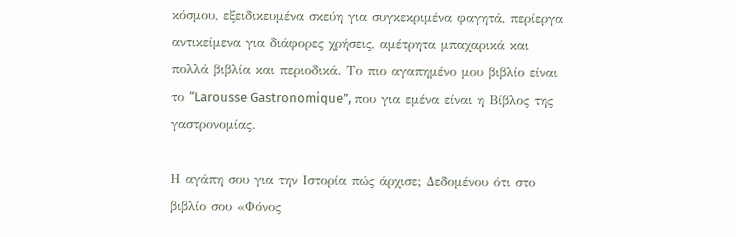κόσμου, εξειδικευμένα σκεύη για συγκεκριμένα φαγητά, περίεργα αντικείμενα για διάφορες χρήσεις, αμέτρητα μπαχαρικά και πολλά βιβλία και περιοδικά. Το πιο αγαπημένο μου βιβλίο είναι το “Larousse Gastronomique”, που για εμένα είναι η Βίβλος της γαστρονομίας.

Η αγάπη σου για την Ιστορία πώς άρχισε; Δεδομένου ότι στο βιβλίο σου «Φόνος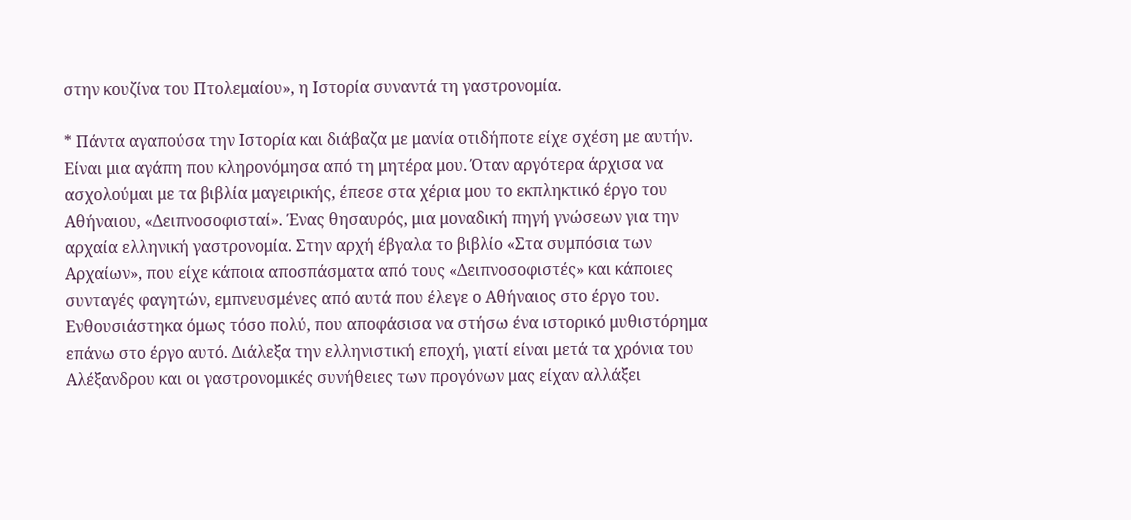στην κουζίνα του Πτολεμαίου», η Ιστορία συναντά τη γαστρονομία.

* Πάντα αγαπούσα την Ιστορία και διάβαζα με μανία οτιδήποτε είχε σχέση με αυτήν. Είναι μια αγάπη που κληρονόμησα από τη μητέρα μου. Όταν αργότερα άρχισα να ασχολούμαι με τα βιβλία μαγειρικής, έπεσε στα χέρια μου το εκπληκτικό έργο του Αθήναιου, «Δειπνοσοφισταί». Ένας θησαυρός, μια μοναδική πηγή γνώσεων για την αρχαία ελληνική γαστρονομία. Στην αρχή έβγαλα το βιβλίο «Στα συμπόσια των Αρχαίων», που είχε κάποια αποσπάσματα από τους «Δειπνοσοφιστές» και κάποιες συνταγές φαγητών, εμπνευσμένες από αυτά που έλεγε ο Αθήναιος στο έργο του. Ενθουσιάστηκα όμως τόσο πολύ, που αποφάσισα να στήσω ένα ιστορικό μυθιστόρημα επάνω στο έργο αυτό. Διάλεξα την ελληνιστική εποχή, γιατί είναι μετά τα χρόνια του Αλέξανδρου και οι γαστρονομικές συνήθειες των προγόνων μας είχαν αλλάξει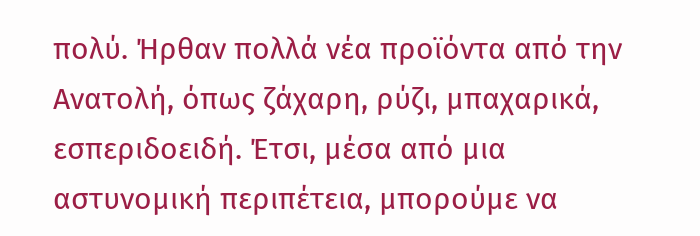πολύ. Ήρθαν πολλά νέα προϊόντα από την Ανατολή, όπως ζάχαρη, ρύζι, μπαχαρικά, εσπεριδοειδή. Έτσι, μέσα από μια αστυνομική περιπέτεια, μπορούμε να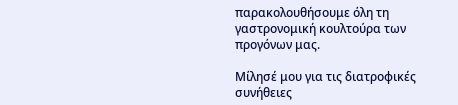παρακολουθήσουμε όλη τη γαστρονομική κουλτούρα των προγόνων μας.

Μίλησέ μου για τις διατροφικές συνήθειες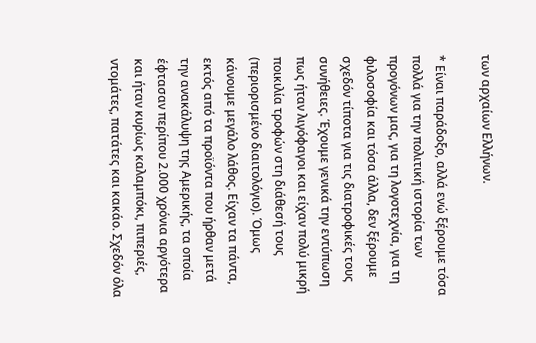των αρχαίων Ελλήνων.

* Είναι παράδοξο, αλλά ενώ ξέρουμε τόσα πολλά για την πολιτική ιστορία των προγόνων μας, για τη λογοτεχνία, για τη φιλοσοφία και τόσα άλλα, δεν ξέρουμε σχεδόν τίποτα για τις διατροφικές τους συνήθειες. Έχουμε γενικά την εντύπωση πως ήταν λιγόφαγοι και είχαν πολύ μικρή ποικιλία τροφών στη διάθεσή τους (περιορισμένο διαιτολόγιο). Όμως κάνουμε μεγάλο λάθος. Είχαν τα πάντα, εκτός από τα προϊόντα που ήρθαν μετά την ανακάλυψη της Αμερικής, τα οποία έφτασαν περίπου 2.000 χρόνια αργότερα και ήταν κυρίως καλαμπόκι, πιπεριές, ντομάτες, πατάτες και κακάο. Σχεδόν όλα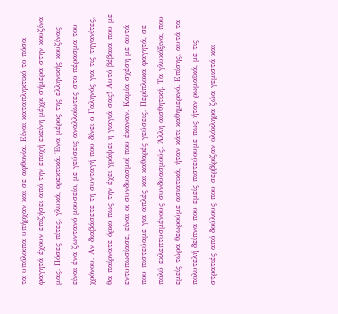τα υπόλοιπα υπήρχαν και σε αφθονία. Είναι καταπληκτικό το πόσα φαγητά έχουν επιζήσει από την εποχή εκείνη μέχρι σήμερα στην κουζίνα μας. Πόσες πίτες, γλυκά, ορεκτικά. Ένα μέρος της ελληνικής κουζίνας είναι ένα ζωντανό μουσείο, με γεύσεις αναλλοίωτες στο πέρασμα του χρόνου. Αν διαβάσετε τη συνταγή που δίνει ο Γαληνός για τις τηγανίτες, θα παίρνατε όρκο πως την έχει γράψει η γιαγιά σας! Αυτό βέβαια που με εντυπωσίασε, είναι οι συνδυασμοί που έκαναν. Καμία σχέση με αυτά που πιστεύαμε για απλές και καθαρές γεύσεις. Περίπλοκα φαγητά, σε πολύ εκλεπτυσμένους συνδυασμούς. Άλλη αισθητική. Τα γλυκόξινα, που εμείς τώρα θεωρούμε ασιατικά, ήταν κάτι καθημερινό. Επίσης, αυτά τα πολυτελή δείπνα που εμείς πιστεύουμε πως ήταν ρωμαϊκά, με τις στρατιές από δούλους που σερβίριζαν ολόκληρα ζώα γεμιστά και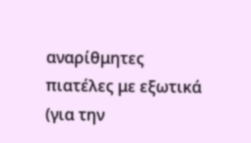αναρίθμητες πιατέλες με εξωτικά (για την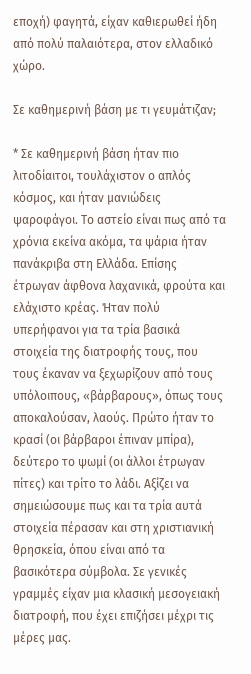εποχή) φαγητά, είχαν καθιερωθεί ήδη από πολύ παλαιότερα, στον ελλαδικό χώρο.

Σε καθημερινή βάση με τι γευμάτιζαν;

* Σε καθημερινή βάση ήταν πιο λιτοδίαιτοι, τουλάχιστον ο απλός κόσμος, και ήταν μανιώδεις ψαροφάγοι. Το αστείο είναι πως από τα χρόνια εκείνα ακόμα, τα ψάρια ήταν πανάκριβα στη Ελλάδα. Επίσης έτρωγαν άφθονα λαχανικά, φρούτα και ελάχιστο κρέας. Ήταν πολύ υπερήφανοι για τα τρία βασικά στοιχεία της διατροφής τους, που τους έκαναν να ξεχωρίζουν από τους υπόλοιπους, «βάρβαρους», όπως τους αποκαλούσαν, λαούς. Πρώτο ήταν το κρασί (οι βάρβαροι έπιναν μπίρα), δεύτερο το ψωμί (οι άλλοι έτρωγαν πίτες) και τρίτο το λάδι. Αξίζει να σημειώσουμε πως και τα τρία αυτά στοιχεία πέρασαν και στη χριστιανική θρησκεία, όπου είναι από τα βασικότερα σύμβολα. Σε γενικές γραμμές είχαν μια κλασική μεσογειακή διατροφή, που έχει επιζήσει μέχρι τις μέρες μας.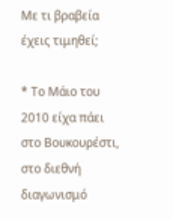Με τι βραβεία έχεις τιμηθεί;

* Το Μάιο του 2010 είχα πάει στο Βουκουρέστι, στο διεθνή διαγωνισμό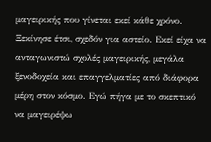μαγειρικής που γίνεται εκεί κάθε χρόνο. Ξεκίνησε έτσι, σχεδόν για αστείο. Εκεί είχα να ανταγωνιστώ σχολές μαγειρικής, μεγάλα ξενοδοχεία και επαγγελματίες από διάφορα μέρη στον κόσμο. Εγώ πήγα με το σκεπτικό να μαγειρέψω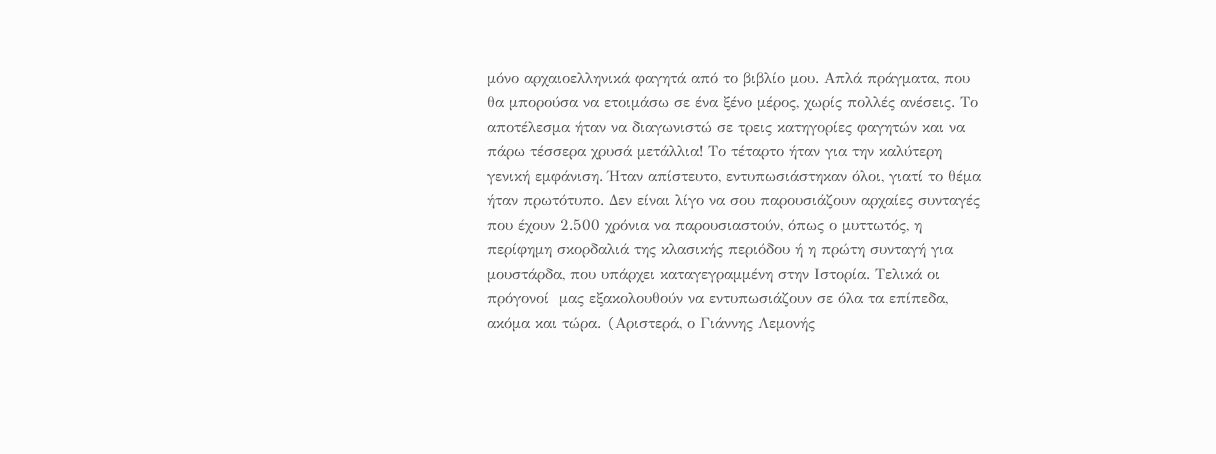μόνο αρχαιοελληνικά φαγητά από το βιβλίο μου. Απλά πράγματα, που θα μπορούσα να ετοιμάσω σε ένα ξένο μέρος, χωρίς πολλές ανέσεις. Το αποτέλεσμα ήταν να διαγωνιστώ σε τρεις κατηγορίες φαγητών και να πάρω τέσσερα χρυσά μετάλλια! Το τέταρτο ήταν για την καλύτερη γενική εμφάνιση. Ήταν απίστευτο, εντυπωσιάστηκαν όλοι, γιατί το θέμα ήταν πρωτότυπο. Δεν είναι λίγο να σου παρουσιάζουν αρχαίες συνταγές που έχουν 2.500 χρόνια να παρουσιαστούν, όπως ο μυττωτός, η περίφημη σκορδαλιά της κλασικής περιόδου ή η πρώτη συνταγή για μουστάρδα, που υπάρχει καταγεγραμμένη στην Ιστορία. Τελικά οι πρόγονοί  μας εξακολουθούν να εντυπωσιάζουν σε όλα τα επίπεδα, ακόμα και τώρα. (Aριστερά, ο Γιάννης Λεμονής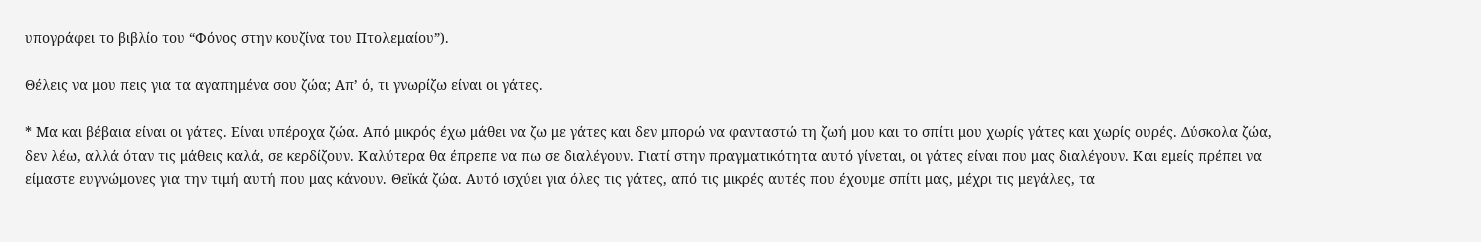υπογράφει το βιβλίο του “Φόνος στην κουζίνα του Πτολεμαίου”).

Θέλεις να μου πεις για τα αγαπημένα σου ζώα; Απ’ ό, τι γνωρίζω είναι οι γάτες.

* Μα και βέβαια είναι οι γάτες. Είναι υπέροχα ζώα. Από μικρός έχω μάθει να ζω με γάτες και δεν μπορώ να φανταστώ τη ζωή μου και το σπίτι μου χωρίς γάτες και χωρίς ουρές. Δύσκολα ζώα, δεν λέω, αλλά όταν τις μάθεις καλά, σε κερδίζουν. Καλύτερα θα έπρεπε να πω σε διαλέγουν. Γιατί στην πραγματικότητα αυτό γίνεται, οι γάτες είναι που μας διαλέγουν. Και εμείς πρέπει να είμαστε ευγνώμονες για την τιμή αυτή που μας κάνουν. Θεϊκά ζώα. Αυτό ισχύει για όλες τις γάτες, από τις μικρές αυτές που έχουμε σπίτι μας, μέχρι τις μεγάλες, τα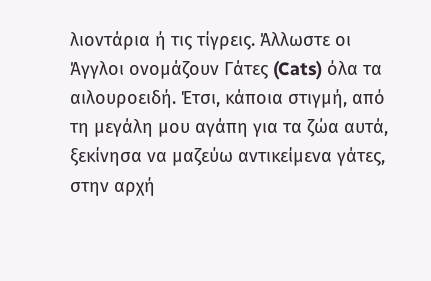λιοντάρια ή τις τίγρεις. Άλλωστε οι Άγγλοι ονομάζουν Γάτες (Cats) όλα τα αιλουροειδή. Έτσι, κάποια στιγμή, από τη μεγάλη μου αγάπη για τα ζώα αυτά, ξεκίνησα να μαζεύω αντικείμενα γάτες, στην αρχή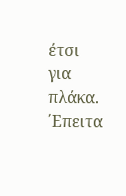έτσι για πλάκα. ΄Επειτα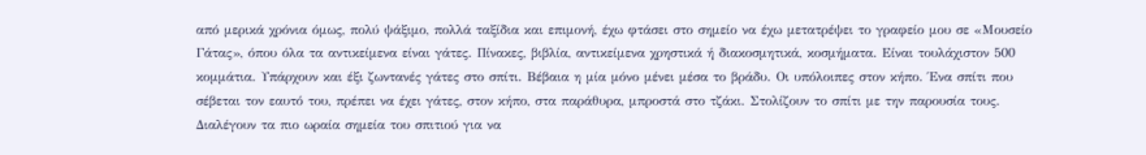από μερικά χρόνια όμως, πολύ ψάξιμο, πολλά ταξίδια και επιμονή, έχω φτάσει στο σημείο να έχω μετατρέψει το γραφείο μου σε «Μουσείο Γάτας», όπου όλα τα αντικείμενα είναι γάτες. Πίνακες, βιβλία, αντικείμενα χρηστικά ή διακοσμητικά, κοσμήματα. Είναι τουλάχιστον 500 κομμάτια. Υπάρχουν και έξι ζωντανές γάτες στο σπίτι. Βέβαια η μία μόνο μένει μέσα το βράδυ. Οι υπόλοιπες στον κήπο. Ένα σπίτι που σέβεται τον εαυτό του, πρέπει να έχει γάτες, στον κήπο, στα παράθυρα, μπροστά στο τζάκι. Στολίζουν το σπίτι με την παρουσία τους. Διαλέγουν τα πιο ωραία σημεία του σπιτιού για να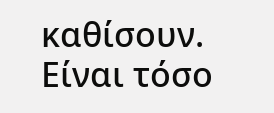καθίσουν. Είναι τόσο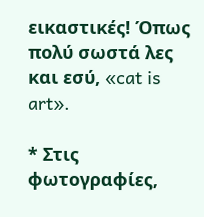εικαστικές! Όπως πολύ σωστά λες και εσύ, «cat is art».

* Στις φωτογραφίες,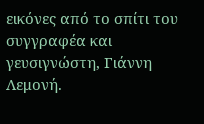εικόνες από το σπίτι του συγγραφέα και γευσιγνώστη, Γιάννη Λεμονή.